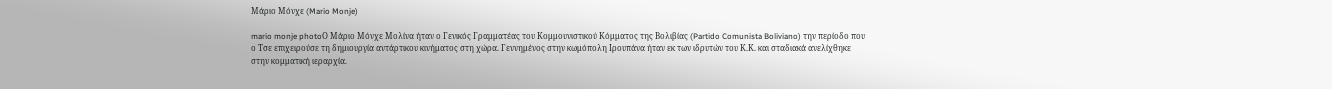Μάριο Μόνχε (Mario Monje)

mario monje photoΟ Μάριο Μόνχε Μολίνα ήταν ο Γενικός Γραμματέας του Κομμουνιστικού Κόμματος της Βολιβίας (Partido Comunista Boliviano) την περίοδο που ο Τσε επιχειρούσε τη δημιουργία αντάρτικου κινήματος στη χώρα. Γεννημένος στην κωμόπολη Ιρουπάνα ήταν εκ των ιδρυτών του Κ.Κ. και σταδιακά ανελίχθηκε στην κομματική ιεραρχία.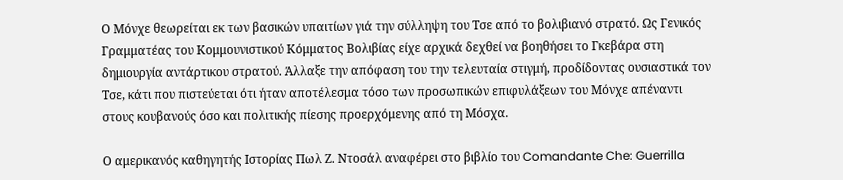Ο Μόνχε θεωρείται εκ των βασικών υπαιτίων γιά την σύλληψη του Τσε από το βολιβιανό στρατό. Ως Γενικός Γραμματέας του Κομμουνιστικού Κόμματος Βολιβίας είχε αρχικά δεχθεί να βοηθήσει το Γκεβάρα στη δημιουργία αντάρτικου στρατού. Άλλαξε την απόφαση του την τελευταία στιγμή, προδίδοντας ουσιαστικά τον Τσε, κάτι που πιστεύεται ότι ήταν αποτέλεσμα τόσο των προσωπικών επιφυλάξεων του Μόνχε απέναντι στους κουβανούς όσο και πολιτικής πίεσης προερχόμενης από τη Μόσχα.

Ο αμερικανός καθηγητής Ιστορίας Πωλ Ζ. Ντοσάλ αναφέρει στο βιβλίο του Comandante Che: Guerrilla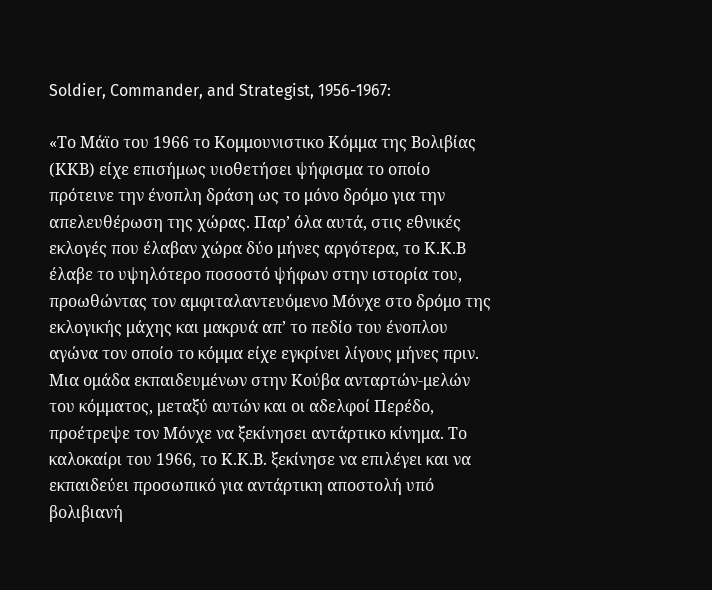Soldier, Commander, and Strategist, 1956-1967:

«Το Μάϊο του 1966 το Κομμουνιστικο Κόμμα της Βολιβίας (ΚΚΒ) είχε επισήμως υιοθετήσει ψήφισμα το οποίο πρότεινε την ένοπλη δράση ως το μόνο δρόμο για την απελευθέρωση της χώρας. Παρ’ όλα αυτά, στις εθνικές εκλογές που έλαβαν χώρα δύο μήνες αργότερα, το Κ.Κ.Β έλαβε το υψηλότερο ποσοστό ψήφων στην ιστορία του, προωθώντας τον αμφιταλαντευόμενο Μόνχε στο δρόμο της εκλογικής μάχης και μακρυά απ’ το πεδίο του ένοπλου αγώνα τον οποίο το κόμμα είχε εγκρίνει λίγους μήνες πριν. Μια ομάδα εκπαιδευμένων στην Κούβα ανταρτών-μελών του κόμματος, μεταξύ αυτών και οι αδελφοί Περέδο, προέτρεψε τον Μόνχε να ξεκίνησει αντάρτικο κίνημα. Το καλοκαίρι του 1966, το Κ.Κ.Β. ξεκίνησε να επιλέγει και να εκπαιδεύει προσωπικό για αντάρτικη αποστολή υπό βολιβιανή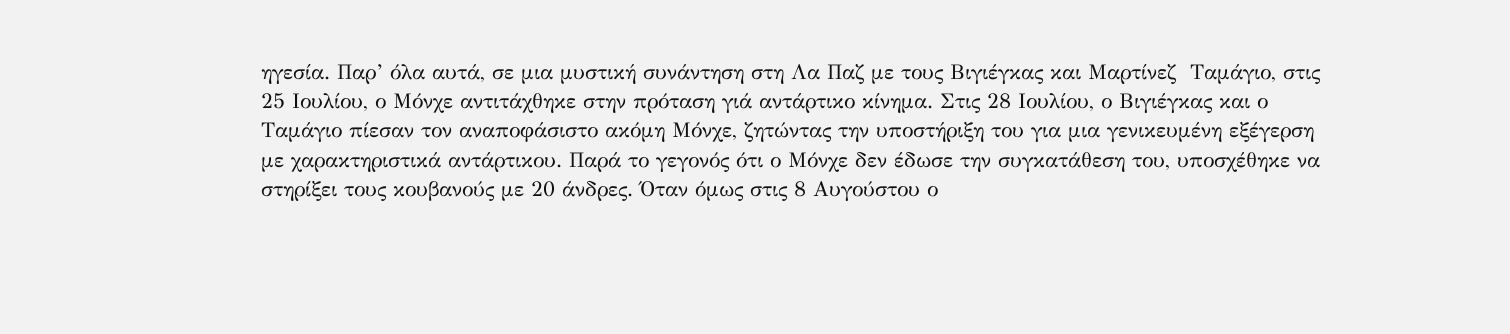ηγεσία. Παρ’ όλα αυτά, σε μια μυστική συνάντηση στη Λα Παζ με τους Βιγιέγκας και Μαρτίνεζ  Ταμάγιο, στις 25 Ιουλίου, ο Μόνχε αντιτάχθηκε στην πρόταση γιά αντάρτικο κίνημα. Στις 28 Ιουλίου, ο Βιγιέγκας και ο Ταμάγιο πίεσαν τον αναποφάσιστο ακόμη Μόνχε, ζητώντας την υποστήριξη του για μια γενικευμένη εξέγερση με χαρακτηριστικά αντάρτικου. Παρά το γεγονός ότι ο Μόνχε δεν έδωσε την συγκατάθεση του, υποσχέθηκε να στηρίξει τους κουβανούς με 20 άνδρες. Όταν όμως στις 8 Αυγούστου ο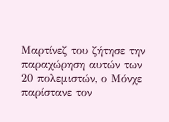Μαρτίνεζ του ζήτησε την παραχώρηση αυτών των 20 πολεμιστών, ο Μόνχε παρίστανε τον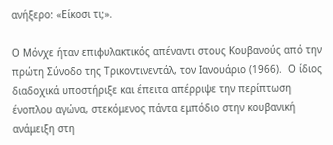ανήξερο: «Είκοσι τι;».

Ο Μόνχε ήταν επιφυλακτικός απέναντι στους Κουβανούς από την πρώτη Σύνοδο της Τρικοντινεντάλ, τον Ιανουάριο (1966).  Ο ίδιος διαδοχικά υποστήριξε και έπειτα απέρριψε την περίπτωση ένοπλου αγώνα, στεκόμενος πάντα εμπόδιο στην κουβανική ανάμειξη στη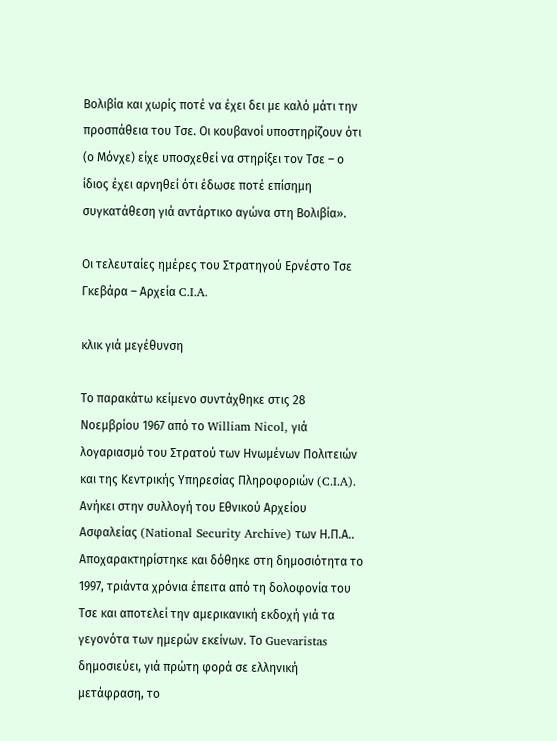Βολιβία και χωρίς ποτέ να έχει δει με καλό μάτι την προσπάθεια του Τσε. Οι κουβανοί υποστηρίζουν ότι (ο Μόνχε) είχε υποσχεθεί να στηρίξει τον Τσε – ο ίδιος έχει αρνηθεί ότι έδωσε ποτέ επίσημη συγκατάθεση γιά αντάρτικο αγώνα στη Βολιβία».

Οι τελευταίες ημέρες του Στρατηγού Ερνέστο Τσε Γκεβάρα – Αρχεία C.I.A.

κλικ γιά μεγέθυνση

Το παρακάτω κείμενο συντάχθηκε στις 28 Νοεμβρίου 1967 από το William Nicol, γιά λογαριασμό του Στρατού των Ηνωμένων Πολιτειών και της Κεντρικής Υπηρεσίας Πληροφοριών (C.I.A). Ανήκει στην συλλογή του Εθνικού Αρχείου Ασφαλείας (National Security Archive) των Η.Π.Α.. Αποχαρακτηρίστηκε και δόθηκε στη δημοσιότητα το 1997, τριάντα χρόνια έπειτα από τη δολοφονία του Τσε και αποτελεί την αμερικανική εκδοχή γιά τα γεγονότα των ημερών εκείνων. Το Guevaristas δημοσιεύει, γιά πρώτη φορά σε ελληνική μετάφραση, το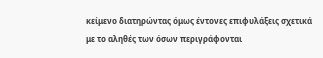κείμενο διατηρώντας όμως έντονες επιφυλάξεις σχετικά με το αληθές των όσων περιγράφονται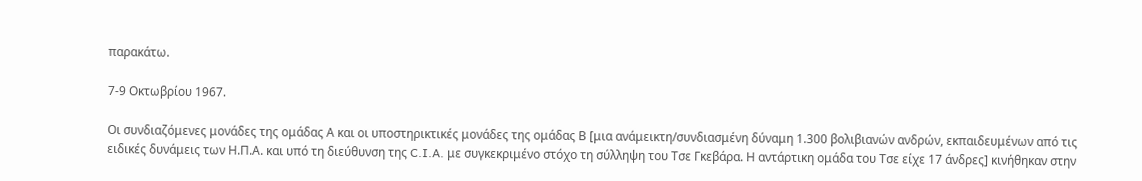παρακάτω.

7-9 Οκτωβρίου 1967.

Οι συνδιαζόμενες μονάδες της ομάδας Α και οι υποστηρικτικές μονάδες της ομάδας Β [μια ανάμεικτη/συνδιασμένη δύναμη 1.300 βολιβιανών ανδρών, εκπαιδευμένων από τις ειδικές δυνάμεις των Η.Π.Α. και υπό τη διεύθυνση της C.I.A. με συγκεκριμένο στόχο τη σύλληψη του Τσε Γκεβάρα. Η αντάρτικη ομάδα του Τσε είχε 17 άνδρες] κινήθηκαν στην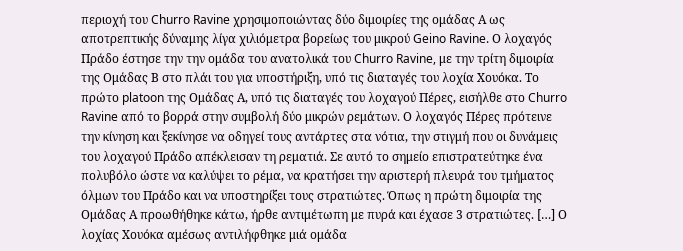περιοχή του Churro Ravine χρησιμοποιώντας δύο διμοιρίες της ομάδας Α ως αποτρεπτικής δύναμης λίγα χιλιόμετρα βορείως του μικρού Geino Ravine. Ο λοχαγός Πράδο έστησε την την ομάδα του ανατολικά του Churro Ravine, με την τρίτη διμοιρία της Ομάδας Β στο πλάι του για υποστήριξη, υπό τις διαταγές του λοχία Χουόκα. Το πρώτο platoon της Ομάδας Α, υπό τις διαταγές του λοχαγού Πέρες, εισήλθε στο Churro Ravine από το βορρά στην συμβολή δύο μικρών ρεμάτων. Ο λοχαγός Πέρες πρότεινε την κίνηση και ξεκίνησε να οδηγεί τους αντάρτες στα νότια, την στιγμή που οι δυνάμεις του λοχαγού Πράδο απέκλεισαν τη ρεματιά. Σε αυτό το σημείο επιστρατεύτηκε ένα πολυβόλο ώστε να καλύψει το ρέμα, να κρατήσει την αριστερή πλευρά του τμήματος όλμων του Πράδο και να υποστηρίξει τους στρατιώτες. Όπως η πρώτη διμοιρία της Ομάδας Α προωθήθηκε κάτω, ήρθε αντιμέτωπη με πυρά και έχασε 3 στρατιώτες. […] Ο λοχίας Χουόκα αμέσως αντιλήφθηκε μιά ομάδα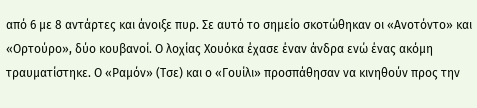από 6 με 8 αντάρτες και άνοιξε πυρ. Σε αυτό το σημείο σκοτώθηκαν οι «Ανοτόντο» και «Ορτούρο», δύο κουβανοί. Ο λοχίας Χουόκα έχασε έναν άνδρα ενώ ένας ακόμη τραυματίστηκε. Ο «Ραμόν» (Τσε) και ο «Γουίλι» προσπάθησαν να κινηθούν προς την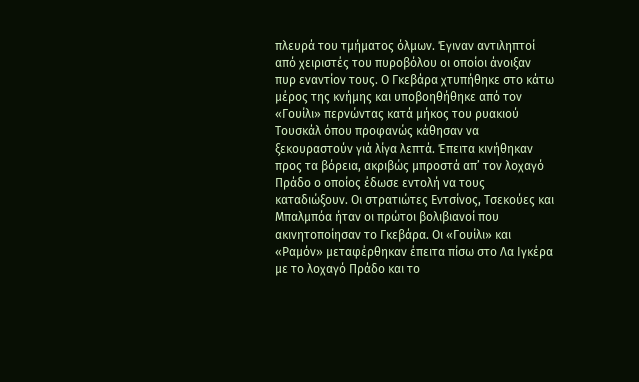πλευρά του τμήματος όλμων. Έγιναν αντιληπτοί από χειριστές του πυροβόλου οι οποίοι άνοιξαν πυρ εναντίον τους. O Γκεβάρα χτυπήθηκε στο κάτω μέρος της κνήμης και υποβοηθήθηκε από τον «Γουίλι» περνώντας κατά μήκος του ρυακιού Τουσκάλ όπου προφανώς κάθησαν να ξεκουραστούν γιά λίγα λεπτά. Έπειτα κινήθηκαν προς τα βόρεια, ακριβώς μπροστά απ’ τον λοχαγό Πράδο ο οποίος έδωσε εντολή να τους καταδιώξουν. Οι στρατιώτες Εντσίνος, Τσεκούες και Μπαλμπόα ήταν οι πρώτοι βολιβιανοί που ακινητοποίησαν το Γκεβάρα. Οι «Γουίλι» και «Ραμόν» μεταφέρθηκαν έπειτα πίσω στο Λα Ιγκέρα με το λοχαγό Πράδο και το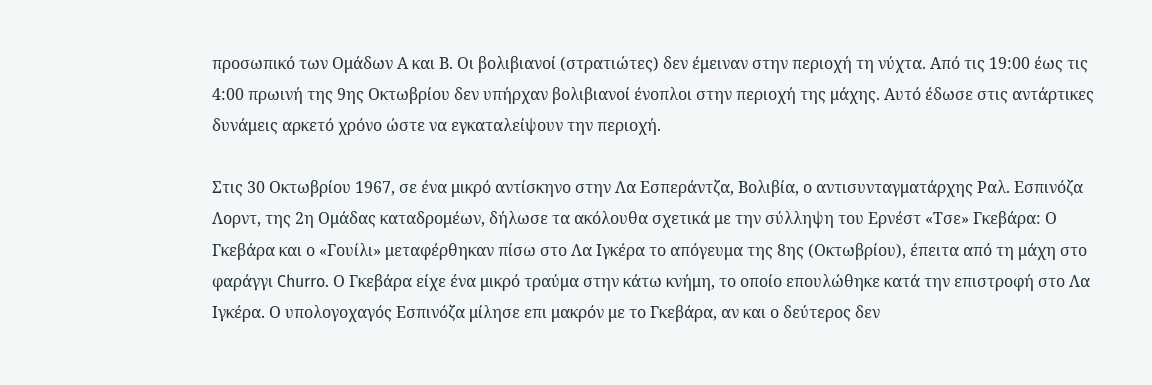προσωπικό των Ομάδων Α και Β. Οι βολιβιανοί (στρατιώτες) δεν έμειναν στην περιοχή τη νύχτα. Από τις 19:00 έως τις 4:00 πρωινή της 9ης Οκτωβρίου δεν υπήρχαν βολιβιανοί ένοπλοι στην περιοχή της μάχης. Αυτό έδωσε στις αντάρτικες δυνάμεις αρκετό χρόνο ώστε να εγκαταλείψουν την περιοχή.

Στις 30 Οκτωβρίου 1967, σε ένα μικρό αντίσκηνο στην Λα Εσπεράντζα, Βολιβία, ο αντισυνταγματάρχης Ραλ. Εσπινόζα Λορντ, της 2η Ομάδας καταδρομέων, δήλωσε τα ακόλουθα σχετικά με την σύλληψη του Ερνέστ «Τσε» Γκεβάρα: Ο Γκεβάρα και ο «Γουίλι» μεταφέρθηκαν πίσω στο Λα Ιγκέρα το απόγευμα της 8ης (Οκτωβρίου), έπειτα από τη μάχη στο φαράγγι Churro. Ο Γκεβάρα είχε ένα μικρό τραύμα στην κάτω κνήμη, το οποίο επουλώθηκε κατά την επιστροφή στο Λα Ιγκέρα. Ο υπολογοχαγός Εσπινόζα μίλησε επι μακρόν με το Γκεβάρα, αν και ο δεύτερος δεν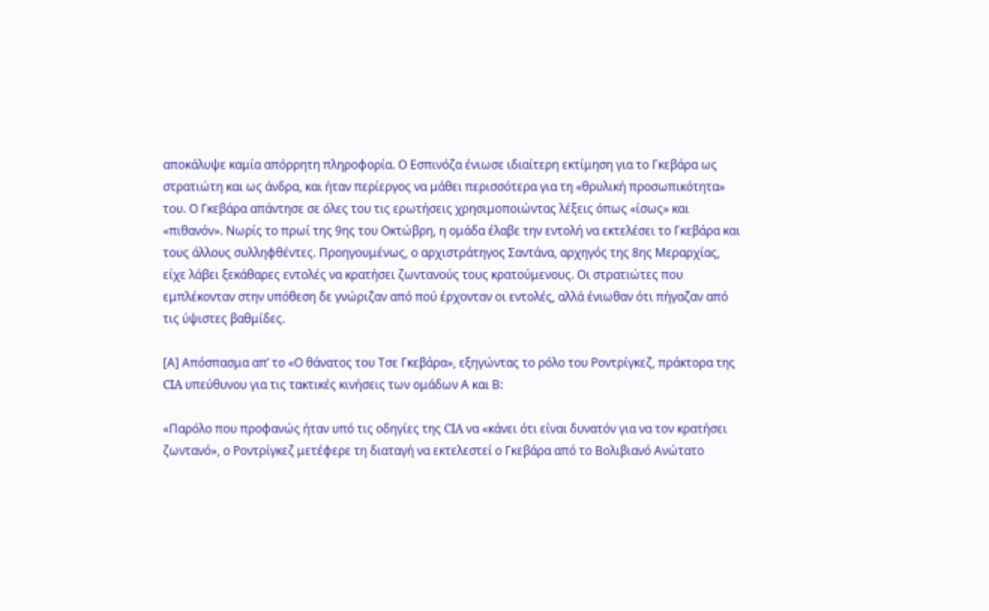αποκάλυψε καμία απόρρητη πληροφορία. Ο Εσπινόζα ένιωσε ιδιαίτερη εκτίμηση για το Γκεβάρα ως στρατιώτη και ως άνδρα, και ήταν περίεργος να μάθει περισσότερα για τη «θρυλική προσωπικότητα» του. Ο Γκεβάρα απάντησε σε όλες του τις ερωτήσεις χρησιμοποιώντας λέξεις όπως «ίσως» και «πιθανόν». Νωρίς το πρωί της 9ης του Οκτώβρη, η ομάδα έλαβε την εντολή να εκτελέσει το Γκεβάρα και τους άλλους συλληφθέντες. Προηγουμένως, ο αρχιστράτηγος Σαντάνα, αρχηγός της 8ης Μεραρχίας, είχε λάβει ξεκάθαρες εντολές να κρατήσει ζωντανούς τους κρατούμενους. Οι στρατιώτες που εμπλέκονταν στην υπόθεση δε γνώριζαν από πού έρχονταν οι εντολές, αλλά ένιωθαν ότι πήγαζαν από τις ύψιστες βαθμίδες.

[Α] Απόσπασμα απ’ το «Ο θάνατος του Τσε Γκεβάρα», εξηγώντας το ρόλο του Ροντρίγκεζ, πράκτορα της CIA υπεύθυνου για τις τακτικές κινήσεις των ομάδων Α και Β:

«Παρόλο που προφανώς ήταν υπό τις οδηγίες της CIA να «κάνει ότι είναι δυνατόν για να τον κρατήσει ζωντανό», ο Ροντρίγκεζ μετέφερε τη διαταγή να εκτελεστεί ο Γκεβάρα από το Βολιβιανό Ανώτατο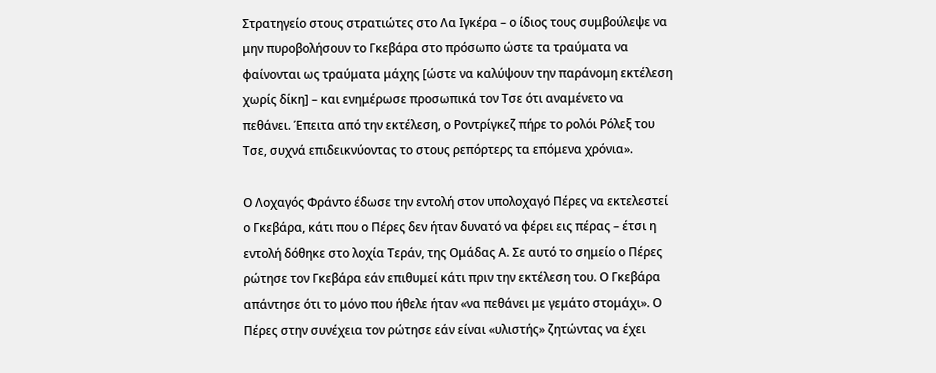Στρατηγείο στους στρατιώτες στο Λα Ιγκέρα – ο ίδιος τους συμβούλεψε να μην πυροβολήσουν το Γκεβάρα στο πρόσωπο ώστε τα τραύματα να φαίνονται ως τραύματα μάχης [ώστε να καλύψουν την παράνομη εκτέλεση χωρίς δίκη] – και ενημέρωσε προσωπικά τον Τσε ότι αναμένετο να πεθάνει. Έπειτα από την εκτέλεση, ο Ροντρίγκεζ πήρε το ρολόι Ρόλεξ του Τσε, συχνά επιδεικνύοντας το στους ρεπόρτερς τα επόμενα χρόνια».

Ο Λοχαγός Φράντο έδωσε την εντολή στον υπολοχαγό Πέρες να εκτελεστεί ο Γκεβάρα, κάτι που ο Πέρες δεν ήταν δυνατό να φέρει εις πέρας – έτσι η εντολή δόθηκε στο λοχία Τεράν, της Ομάδας Α. Σε αυτό το σημείο ο Πέρες ρώτησε τον Γκεβάρα εάν επιθυμεί κάτι πριν την εκτέλεση του. Ο Γκεβάρα απάντησε ότι το μόνο που ήθελε ήταν «να πεθάνει με γεμάτο στομάχι». Ο Πέρες στην συνέχεια τον ρώτησε εάν είναι «υλιστής» ζητώντας να έχει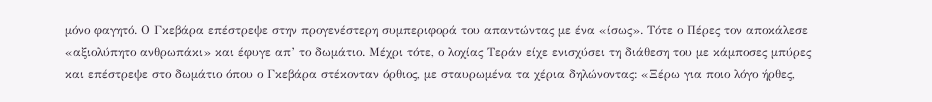μόνο φαγητό. Ο Γκεβάρα επέστρεψε στην προγενέστερη συμπεριφορά του απαντώντας με ένα «ίσως». Τότε ο Πέρες τον αποκάλεσε «αξιολύπητο ανθρωπάκι» και έφυγε απ’ το δωμάτιο. Μέχρι τότε, ο λοχίας Τεράν είχε ενισχύσει τη διάθεση του με κάμποσες μπύρες και επέστρεψε στο δωμάτιο όπου ο Γκεβάρα στέκονταν όρθιος, με σταυρωμένα τα χέρια δηλώνοντας: «Ξέρω για ποιο λόγο ήρθες,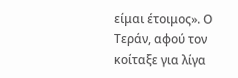είμαι έτοιμος». Ο Τεράν, αφού τον κοίταξε για λίγα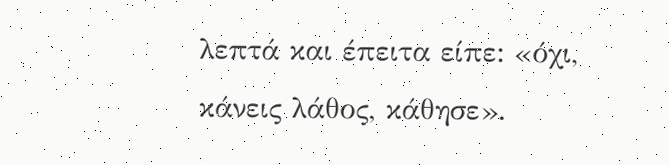λεπτά και έπειτα είπε: «όχι, κάνεις λάθος, κάθησε».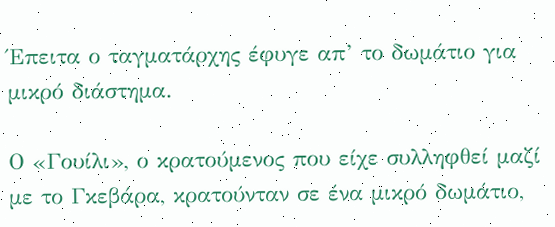Έπειτα ο ταγματάρχης έφυγε απ’ το δωμάτιο για μικρό διάστημα.

Ο «Γουίλι», ο κρατούμενος που είχε συλληφθεί μαζί με το Γκεβάρα, κρατούνταν σε ένα μικρό δωμάτιο,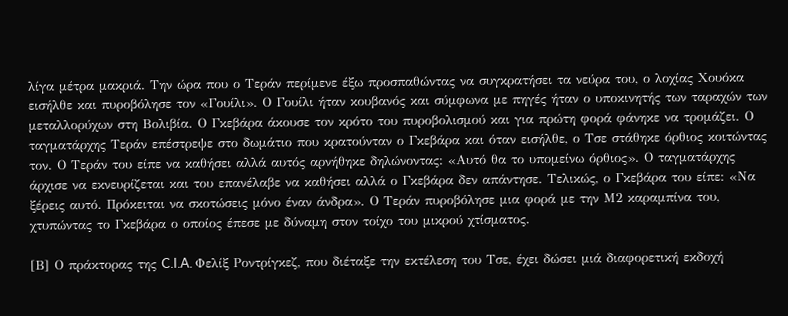λίγα μέτρα μακριά. Την ώρα που ο Τεράν περίμενε έξω προσπαθώντας να συγκρατήσει τα νεύρα του, ο λοχίας Χουόκα εισήλθε και πυροβόλησε τον «Γουίλι». Ο Γουίλι ήταν κουβανός και σύμφωνα με πηγές ήταν ο υποκινητής των ταραχών των μεταλλορύχων στη Βολιβία. Ο Γκεβάρα άκουσε τον κρότο του πυροβολισμού και για πρώτη φορά φάνηκε να τρομάζει. Ο ταγματάρχης Τεράν επέστρεψε στο δωμάτιο που κρατούνταν ο Γκεβάρα και όταν εισήλθε, ο Τσε στάθηκε όρθιος κοιτώντας τον. Ο Τεράν του είπε να καθήσει αλλά αυτός αρνήθηκε δηλώνοντας: «Αυτό θα το υπομείνω όρθιος». Ο ταγματάρχης άρχισε να εκνευρίζεται και του επανέλαβε να καθήσει αλλά ο Γκεβάρα δεν απάντησε. Τελικώς, ο Γκεβάρα του είπε: «Να ξέρεις αυτό. Πρόκειται να σκοτώσεις μόνο έναν άνδρα». Ο Τεράν πυροβόλησε μια φορά με την Μ2 καραμπίνα του, χτυπώντας το Γκεβάρα ο οποίος έπεσε με δύναμη στον τοίχο του μικρού χτίσματος.

[Β] Ο πράκτορας της C.I.A. Φελίξ Ροντρίγκεζ, που διέταξε την εκτέλεση του Τσε, έχει δώσει μιά διαφορετική εκδοχή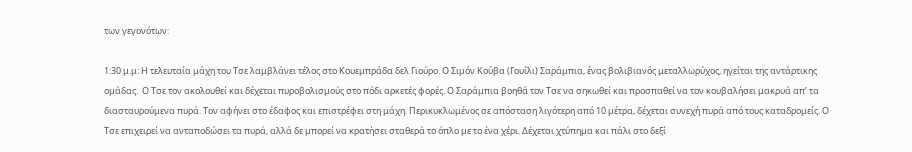των γεγονότων:

1:30 μ.μ: Η τελευταία μάχη του Τσε λαμβλάνει τέλος στο Κουεμπράδα δελ Γιούρο. Ο Σιμόν Κούβα (Γουίλι) Σαράμπια, ένας βολιβιανός μεταλλωρύχος, ηγείται της αντάρτικης ομάδας.  Ο Τσε τον ακολουθεί και δέχεται πυροβολισμούς στο πόδι αρκετές φορές. Ο Σαράμπια βοηθά τον Τσε να σηκωθεί και προσπαθεί να τον κουβαλήσει μακρυά απ’ τα διασταυρούμενα πυρά. Τον αφήνει στο έδαφος και επιστρέφει στη μάχη. Περικυκλωμένος σε απόσταση λιγότερη από 10 μέτρα, δέχεται συνεχή πυρά από τους καταδρομείς. Ο Τσε επιχειρεί να ανταποδώσει τα πυρά, αλλά δε μπορεί να κρατήσει σταθερά το όπλο με το ένα χέρι. Δέχεται χτύπημα και πάλι στο δεξί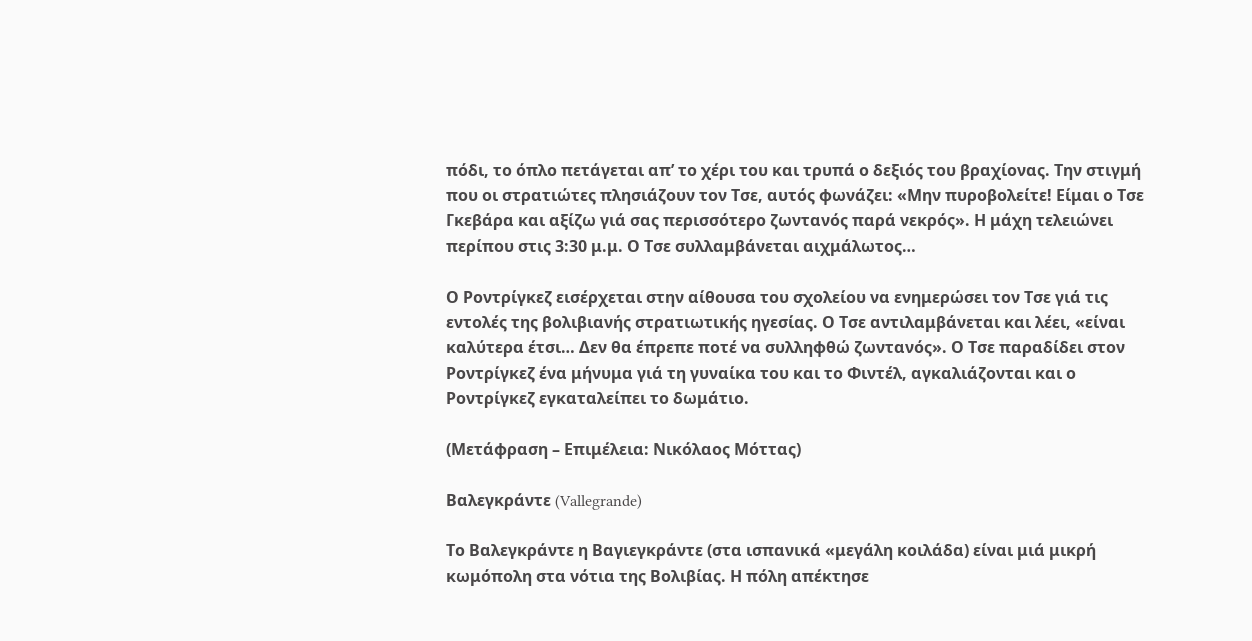πόδι, το όπλο πετάγεται απ’ το χέρι του και τρυπά ο δεξιός του βραχίονας. Την στιγμή που οι στρατιώτες πλησιάζουν τον Τσε, αυτός φωνάζει: «Μην πυροβολείτε! Είμαι ο Τσε Γκεβάρα και αξίζω γιά σας περισσότερο ζωντανός παρά νεκρός». Η μάχη τελειώνει περίπου στις 3:30 μ.μ. Ο Τσε συλλαμβάνεται αιχμάλωτος…

Ο Ροντρίγκεζ εισέρχεται στην αίθουσα του σχολείου να ενημερώσει τον Τσε γιά τις εντολές της βολιβιανής στρατιωτικής ηγεσίας. Ο Τσε αντιλαμβάνεται και λέει, «είναι καλύτερα έτσι… Δεν θα έπρεπε ποτέ να συλληφθώ ζωντανός». Ο Τσε παραδίδει στον Ροντρίγκεζ ένα μήνυμα γιά τη γυναίκα του και το Φιντέλ, αγκαλιάζονται και ο Ροντρίγκεζ εγκαταλείπει το δωμάτιο.

(Μετάφραση – Επιμέλεια: Νικόλαος Μόττας)

Bαλεγκράντε (Vallegrande)

Το Βαλεγκράντε η Βαγιεγκράντε (στα ισπανικά «μεγάλη κοιλάδα) είναι μιά μικρή κωμόπολη στα νότια της Βολιβίας. Η πόλη απέκτησε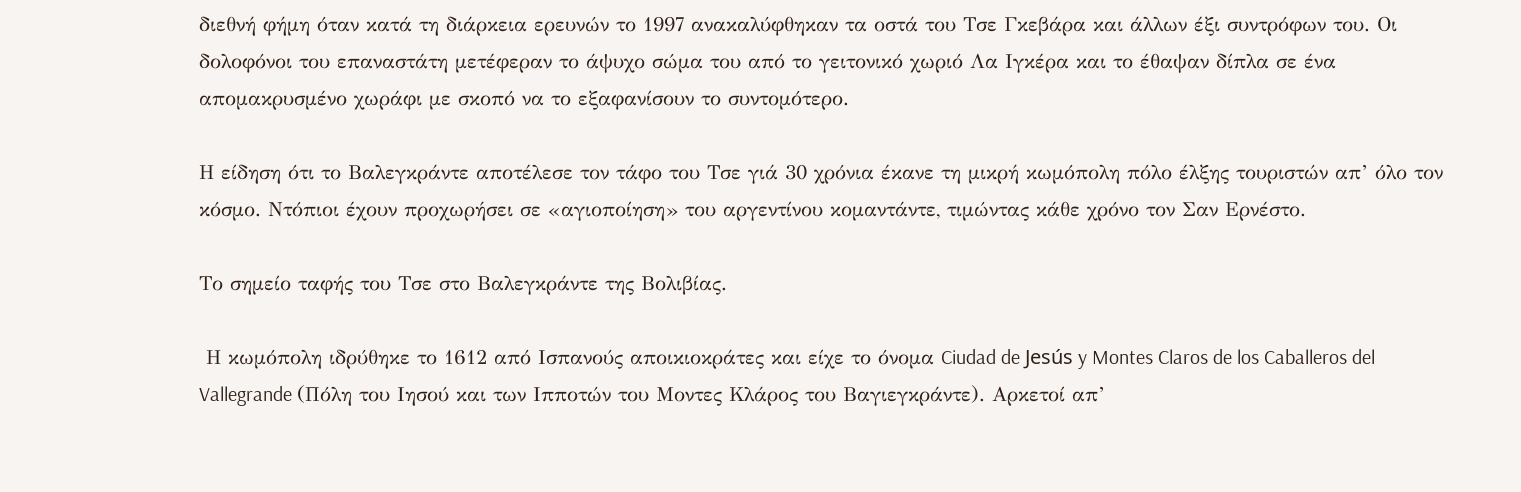διεθνή φήμη όταν κατά τη διάρκεια ερευνών το 1997 ανακαλύφθηκαν τα οστά του Τσε Γκεβάρα και άλλων έξι συντρόφων του. Οι δολοφόνοι του επαναστάτη μετέφεραν το άψυχο σώμα του από το γειτονικό χωριό Λα Ιγκέρα και το έθαψαν δίπλα σε ένα απομακρυσμένο χωράφι με σκοπό να το εξαφανίσουν το συντομότερο.

Η είδηση ότι το Βαλεγκράντε αποτέλεσε τον τάφο του Τσε γιά 30 χρόνια έκανε τη μικρή κωμόπολη πόλο έλξης τουριστών απ’ όλο τον κόσμο. Ντόπιοι έχουν προχωρήσει σε «αγιοποίηση» του αργεντίνου κομαντάντε, τιμώντας κάθε χρόνο τον Σαν Ερνέστο.

Το σημείο ταφής του Τσε στο Βαλεγκράντε της Βολιβίας.

 Η κωμόπολη ιδρύθηκε το 1612 από Ισπανούς αποικιοκράτες και είχε το όνομα Ciudad de Jesús y Montes Claros de los Caballeros del Vallegrande (Πόλη του Ιησού και των Ιπποτών του Μοντες Κλάρος του Βαγιεγκράντε). Αρκετοί απ’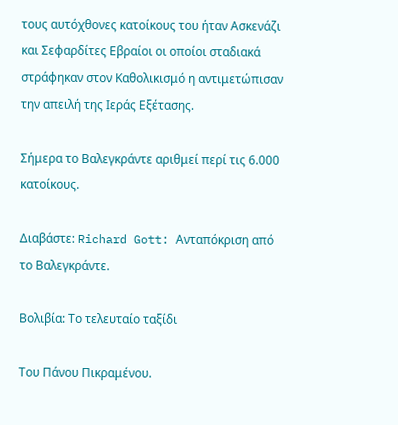τους αυτόχθονες κατοίκους του ήταν Ασκενάζι και Σεφαρδίτες Εβραίοι οι οποίοι σταδιακά στράφηκαν στον Καθολικισμό η αντιμετώπισαν την απειλή της Ιεράς Εξέτασης.

Σήμερα το Βαλεγκράντε αριθμεί περί τις 6.000 κατοίκους.

Διαβάστε: Richard Gott: Ανταπόκριση από το Βαλεγκράντε.

Βολιβία: Το τελευταίο ταξίδι

Του Πάνου Πικραμένου.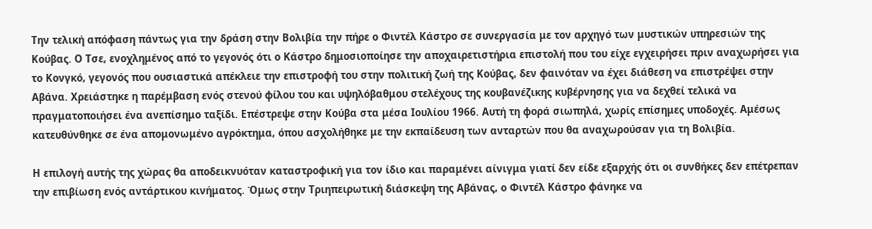Την τελική απόφαση πάντως για την δράση στην Βολιβία την πήρε ο Φιντέλ Κάστρο σε συνεργασία με τον αρχηγό των μυστικών υπηρεσιών της Κούβας. Ο Τσε, ενοχλημένος από το γεγονός ότι ο Κάστρο δημοσιοποίησε την αποχαιρετιστήρια επιστολή που του είχε εγχειρήσει πριν αναχωρήσει για το Κονγκό, γεγονός που ουσιαστικά απέκλειε την επιστροφή του στην πολιτική ζωή της Κούβας, δεν φαινόταν να έχει διάθεση να επιστρέψει στην Αβάνα. Χρειάστηκε η παρέμβαση ενός στενού φίλου του και υψηλόβαθμου στελέχους της κουβανέζικης κυβέρνησης για να δεχθεί τελικά να πραγματοποιήσει ένα ανεπίσημο ταξίδι. Επέστρεψε στην Κούβα στα μέσα Ιουλίου 1966. Αυτή τη φορά σιωπηλά, χωρίς επίσημες υποδοχές. Αμέσως κατευθύνθηκε σε ένα απομονωμένο αγρόκτημα, όπου ασχολήθηκε με την εκπαίδευση των ανταρτών που θα αναχωρούσαν για τη Βολιβία.

Η επιλογή αυτής της χώρας θα αποδεικνυόταν καταστροφική για τον ίδιο και παραμένει αίνιγμα γιατί δεν είδε εξαρχής ότι οι συνθήκες δεν επέτρεπαν την επιβίωση ενός αντάρτικου κινήματος. Όμως στην Τριηπειρωτική διάσκεψη της Αβάνας, ο Φιντέλ Κάστρο φάνηκε να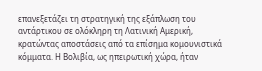επανεξετάζει τη στρατηγική της εξάπλωση του αντάρτικου σε ολόκληρη τη Λατινική Αμερική, κρατώντας αποστάσεις από τα επίσημα κομουνιστικά κόμματα. Η Βολιβία, ως ηπειρωτική χώρα, ήταν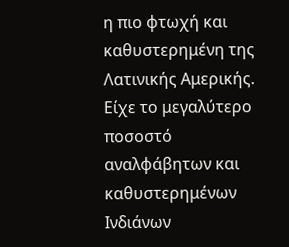η πιο φτωχή και καθυστερημένη της Λατινικής Αμερικής. Είχε το μεγαλύτερο ποσοστό αναλφάβητων και καθυστερημένων Ινδιάνων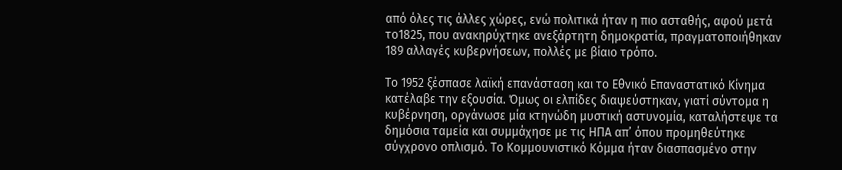από όλες τις άλλες χώρες, ενώ πολιτικά ήταν η πιο ασταθής, αφού μετά το1825, που ανακηρύχτηκε ανεξάρτητη δημοκρατία, πραγματοποιήθηκαν 189 αλλαγές κυβερνήσεων, πολλές με βίαιο τρόπο.

Το 1952 ξέσπασε λαϊκή επανάσταση και το Εθνικό Επαναστατικό Κίνημα κατέλαβε την εξουσία. Όμως οι ελπίδες διαψεύστηκαν, γιατί σύντομα η κυβέρνηση, οργάνωσε μία κτηνώδη μυστική αστυνομία, καταλήστεψε τα δημόσια ταμεία και συμμάχησε με τις ΗΠΑ απ’ όπου προμηθεύτηκε σύγχρονο οπλισμό. Το Κομμουνιστικό Κόμμα ήταν διασπασμένο στην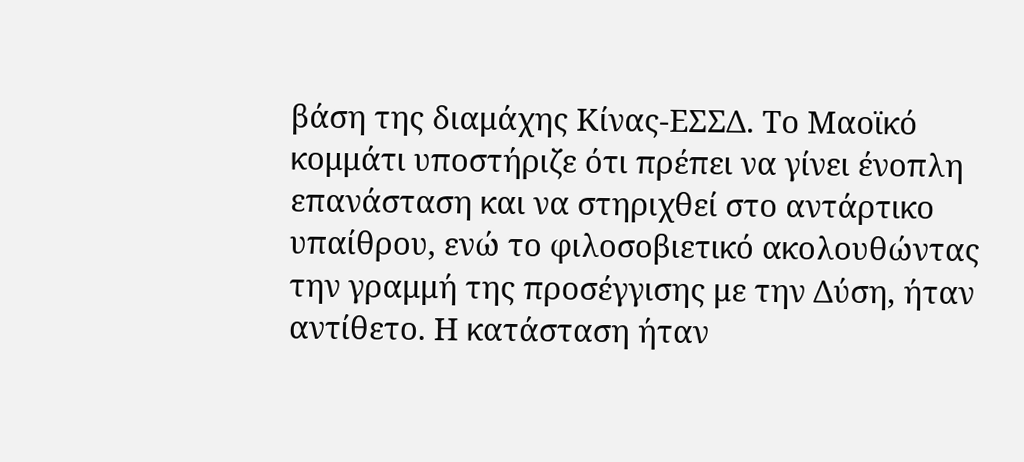βάση της διαμάχης Κίνας-ΕΣΣΔ. Το Μαοϊκό κομμάτι υποστήριζε ότι πρέπει να γίνει ένοπλη επανάσταση και να στηριχθεί στο αντάρτικο υπαίθρου, ενώ το φιλοσοβιετικό ακολουθώντας την γραμμή της προσέγγισης με την Δύση, ήταν αντίθετο. Η κατάσταση ήταν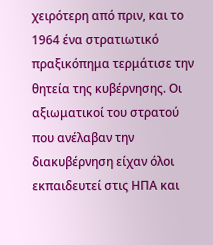χειρότερη από πριν, και το 1964 ένα στρατιωτικό πραξικόπημα τερμάτισε την θητεία της κυβέρνησης. Οι αξιωματικοί του στρατού που ανέλαβαν την διακυβέρνηση είχαν όλοι εκπαιδευτεί στις ΗΠΑ και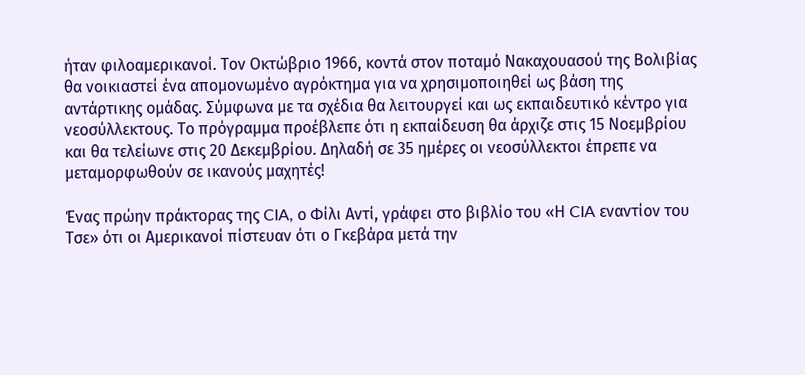ήταν φιλοαμερικανοί. Τον Οκτώβριο 1966, κοντά στον ποταμό Νακαχουασού της Βολιβίας θα νοικιαστεί ένα απομονωμένο αγρόκτημα για να χρησιμοποιηθεί ως βάση της αντάρτικης ομάδας. Σύμφωνα με τα σχέδια θα λειτουργεί και ως εκπαιδευτικό κέντρο για νεοσύλλεκτους. Το πρόγραμμα προέβλεπε ότι η εκπαίδευση θα άρχιζε στις 15 Νοεμβρίου και θα τελείωνε στις 20 Δεκεμβρίου. Δηλαδή σε 35 ημέρες οι νεοσύλλεκτοι έπρεπε να μεταμορφωθούν σε ικανούς μαχητές!

Ένας πρώην πράκτορας της CIA, ο Φίλι Αντί, γράφει στο βιβλίο του «Η CIA εναντίον του Τσε» ότι οι Αμερικανοί πίστευαν ότι ο Γκεβάρα μετά την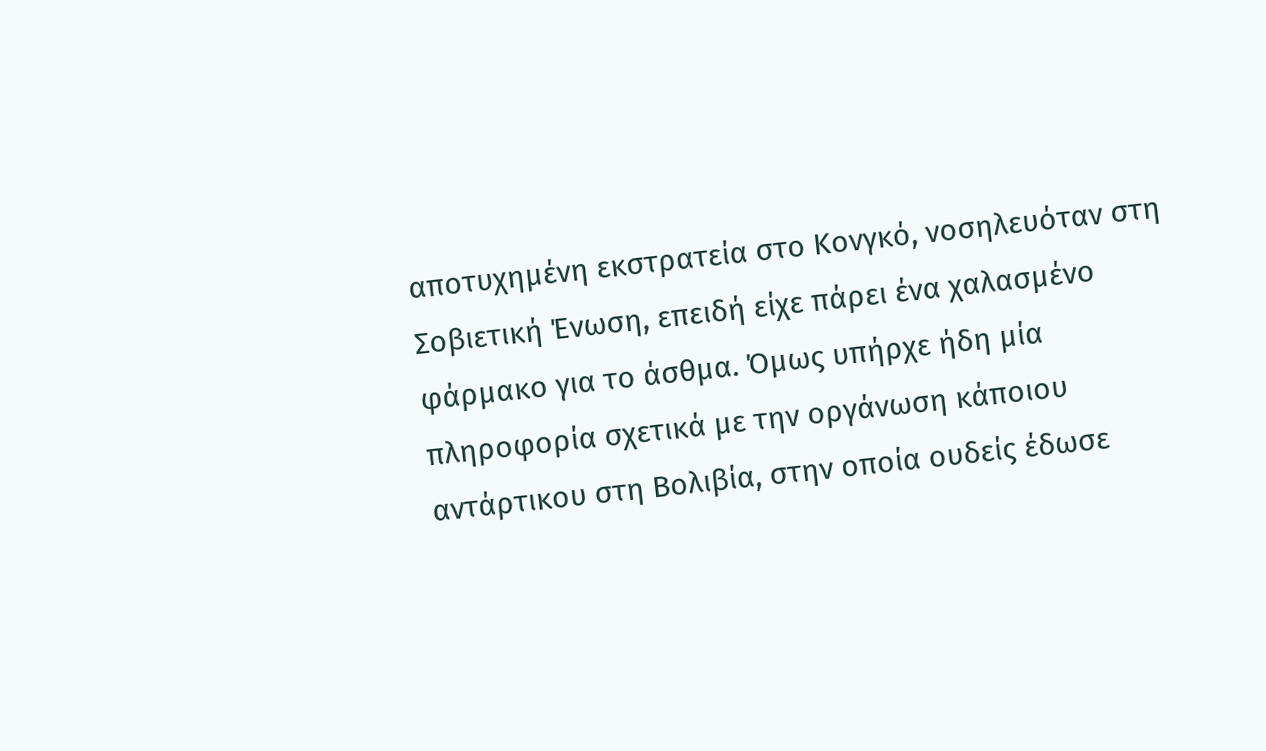αποτυχημένη εκστρατεία στο Κονγκό, νοσηλευόταν στη Σοβιετική Ένωση, επειδή είχε πάρει ένα χαλασμένο φάρμακο για το άσθμα. Όμως υπήρχε ήδη μία πληροφορία σχετικά με την οργάνωση κάποιου αντάρτικου στη Βολιβία, στην οποία ουδείς έδωσε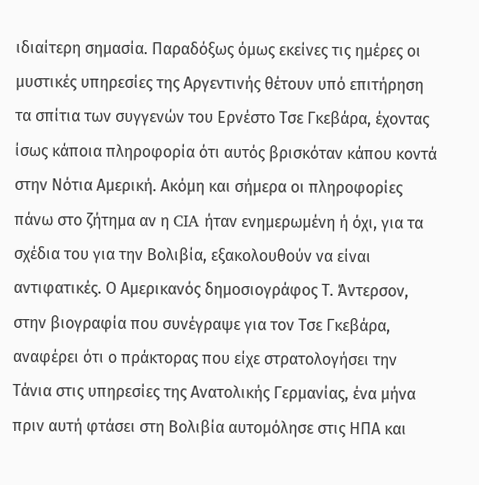ιδιαίτερη σημασία. Παραδόξως όμως εκείνες τις ημέρες οι μυστικές υπηρεσίες της Αργεντινής θέτουν υπό επιτήρηση τα σπίτια των συγγενών του Ερνέστο Τσε Γκεβάρα, έχοντας ίσως κάποια πληροφορία ότι αυτός βρισκόταν κάπου κοντά στην Νότια Αμερική. Ακόμη και σήμερα οι πληροφορίες πάνω στο ζήτημα αν η CIA ήταν ενημερωμένη ή όχι, για τα σχέδια του για την Βολιβία, εξακολουθούν να είναι αντιφατικές. Ο Αμερικανός δημοσιογράφος Τ. Άντερσον, στην βιογραφία που συνέγραψε για τον Τσε Γκεβάρα, αναφέρει ότι ο πράκτορας που είχε στρατολογήσει την Τάνια στις υπηρεσίες της Ανατολικής Γερμανίας, ένα μήνα πριν αυτή φτάσει στη Βολιβία αυτομόλησε στις ΗΠΑ και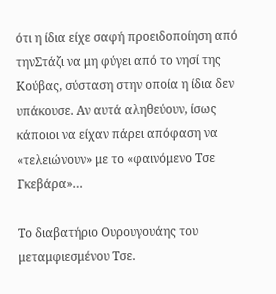ότι η ίδια είχε σαφή προειδοποίηση από τηνΣτάζι να μη φύγει από το νησί της Κούβας, σύσταση στην οποία η ίδια δεν υπάκουσε. Αν αυτά αληθεύουν, ίσως κάποιοι να είχαν πάρει απόφαση να «τελειώνουν» με το «φαινόμενο Τσε Γκεβάρα»…

Το διαβατήριο Ουρουγουάης του μεταμφιεσμένου Τσε.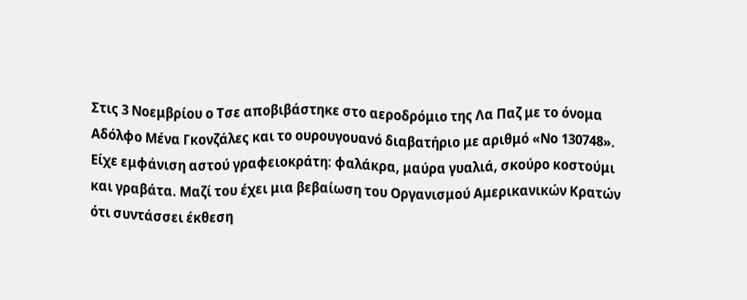Στις 3 Νοεμβρίου ο Τσε αποβιβάστηκε στο αεροδρόμιο της Λα Παζ με το όνομα Αδόλφο Μένα Γκονζάλες και το ουρουγουανό διαβατήριο με αριθμό «Νο 130748». Είχε εμφάνιση αστού γραφειοκράτη: φαλάκρα, μαύρα γυαλιά, σκούρο κοστούμι και γραβάτα. Μαζί του έχει μια βεβαίωση του Οργανισμού Αμερικανικών Κρατών ότι συντάσσει έκθεση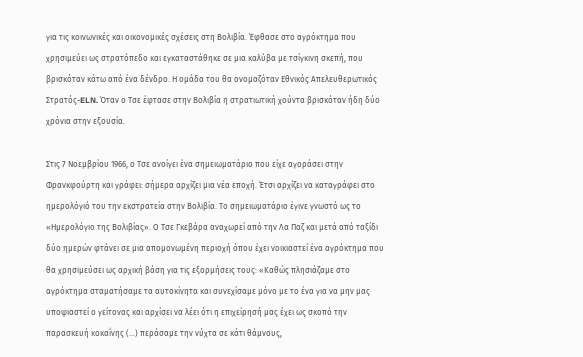για τις κοινωνικές και οικονομικές σχέσεις στη Βολιβία. Έφθασε στο αγρόκτημα που χρησιμεύει ως στρατόπεδο και εγκαταστάθηκε σε μια καλύβα με τσίγκινη σκεπή, που βρισκόταν κάτω από ένα δένδρο. Η ομάδα του θα ονομαζόταν Εθνικός Απελευθερωτικός Στρατός-ELN. Όταν ο Τσε έφτασε στην Βολιβία η στρατιωτική χούντα βρισκόταν ήδη δύο χρόνια στην εξουσία.

Στις 7 Νοεμβρίου 1966, ο Τσε ανοίγει ένα σημειωματάριο που είχε αγοράσει στην Φρανκφούρτη και γράφει: σήμερα αρχίζει μια νέα εποχή. Έτσι αρχίζει να καταγράφει στο ημερολόγιό του την εκστρατεία στην Βολιβία. Το σημειωματάριο έγινε γνωστό ως το «Ημερολόγιο της Βολιβίας». Ο Τσε Γκεβάρα αναχωρεί από την Λα Παζ και μετά από ταξίδι δύο ημερών φτάνει σε μια απομονωμένη περιοχή όπου έχει νοικιαστεί ένα αγρόκτημα που θα χρησιμεύσει ως αρχική βάση για τις εξορμήσεις τους: «Καθώς πλησιάζαμε στο αγρόκτημα σταματήσαμε τα αυτοκίνητα και συνεχίσαμε μόνο με το ένα για να μην μας υποψιαστεί ο γείτονας και αρχίσει να λέει ότι η επιχείρησή μας έχει ως σκοπό την παρασκευή κοκαΐνης (…) περάσαμε την νύχτα σε κάτι θάμνους,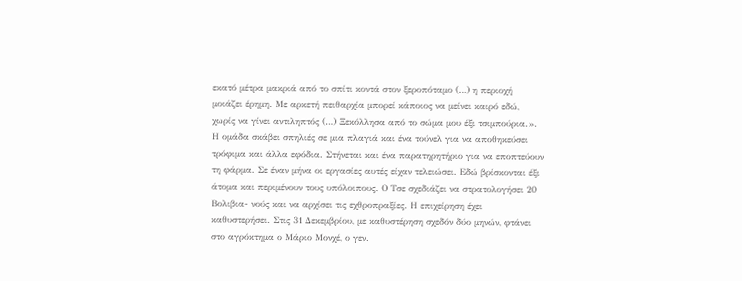εκατό μέτρα μακριά από το σπίτι κοντά στον ξεροπόταμο (…) η περιοχή μοιάζει έρημη. Με αρκετή πειθαρχία μπορεί κάποιος να μείνει καιρό εδώ, χωρίς να γίνει αντιληπτός (…) Ξεκόλλησα από το σώμα μου έξι τσιμπούρια.». Η ομάδα σκάβει σπηλιές σε μια πλαγιά και ένα τούνελ για να αποθηκεύσει τρόφιμα και άλλα εφόδια. Στήνεται και ένα παρατηρητήριο για να εποπτεύουν τη φάρμα. Σε έναν μήνα οι εργασίες αυτές είχαν τελειώσει. Εδώ βρίσκονται έξι άτομα και περιμένουν τους υπόλοιπους. Ο Τσε σχεδιάζει να στρατολογήσει 20 Βολιβια- νούς και να αρχίσει τις εχθροπραξίες. Η επιχείρηση έχει καθυστερήσει. Στις 31 Δεκεμβρίου, με καθυστέρηση σχεδόν δύο μηνών, φτάνει στο αγρόκτημα ο Μάριο Μονχέ, ο γεν.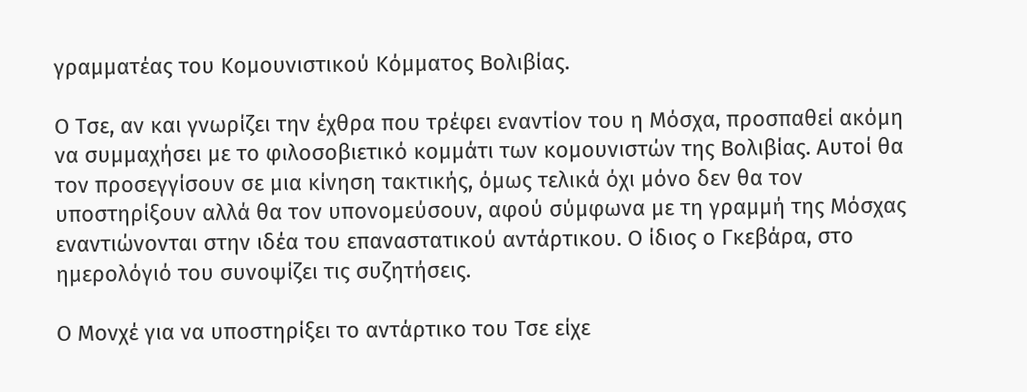γραμματέας του Κομουνιστικού Κόμματος Βολιβίας.

Ο Τσε, αν και γνωρίζει την έχθρα που τρέφει εναντίον του η Μόσχα, προσπαθεί ακόμη να συμμαχήσει με το φιλοσοβιετικό κομμάτι των κομουνιστών της Βολιβίας. Αυτοί θα τον προσεγγίσουν σε μια κίνηση τακτικής, όμως τελικά όχι μόνο δεν θα τον υποστηρίξουν αλλά θα τον υπονομεύσουν, αφού σύμφωνα με τη γραμμή της Μόσχας εναντιώνονται στην ιδέα του επαναστατικού αντάρτικου. Ο ίδιος ο Γκεβάρα, στο ημερολόγιό του συνοψίζει τις συζητήσεις.

Ο Μονχέ για να υποστηρίξει το αντάρτικο του Τσε είχε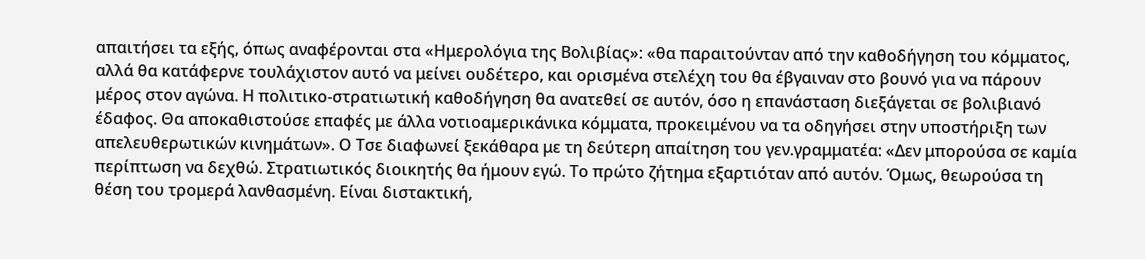απαιτήσει τα εξής, όπως αναφέρονται στα «Ημερολόγια της Βολιβίας»: «θα παραιτούνταν από την καθοδήγηση του κόμματος, αλλά θα κατάφερνε τουλάχιστον αυτό να μείνει ουδέτερο, και ορισμένα στελέχη του θα έβγαιναν στο βουνό για να πάρουν μέρος στον αγώνα. Η πολιτικο-στρατιωτική καθοδήγηση θα ανατεθεί σε αυτόν, όσο η επανάσταση διεξάγεται σε βολιβιανό έδαφος. Θα αποκαθιστούσε επαφές με άλλα νοτιοαμερικάνικα κόμματα, προκειμένου να τα οδηγήσει στην υποστήριξη των απελευθερωτικών κινημάτων». Ο Τσε διαφωνεί ξεκάθαρα με τη δεύτερη απαίτηση του γεν.γραμματέα: «Δεν μπορούσα σε καμία περίπτωση να δεχθώ. Στρατιωτικός διοικητής θα ήμουν εγώ. Το πρώτο ζήτημα εξαρτιόταν από αυτόν. Όμως, θεωρούσα τη θέση του τρομερά λανθασμένη. Είναι διστακτική,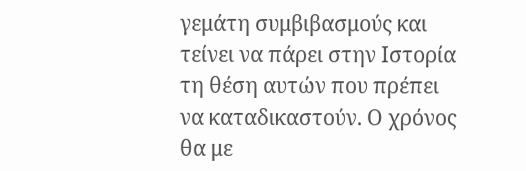γεμάτη συμβιβασμούς και τείνει να πάρει στην Ιστορία τη θέση αυτών που πρέπει να καταδικαστούν. Ο χρόνος θα με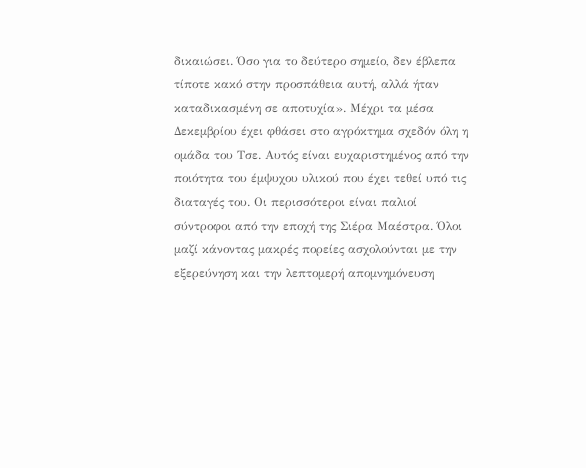δικαιώσει. Όσο για το δεύτερο σημείο, δεν έβλεπα τίποτε κακό στην προσπάθεια αυτή, αλλά ήταν καταδικασμένη σε αποτυχία». Μέχρι τα μέσα Δεκεμβρίου έχει φθάσει στο αγρόκτημα σχεδόν όλη η ομάδα του Τσε. Αυτός είναι ευχαριστημένος από την ποιότητα του έμψυχου υλικού που έχει τεθεί υπό τις διαταγές του. Οι περισσότεροι είναι παλιοί σύντροφοι από την εποχή της Σιέρα Μαέστρα. Όλοι μαζί κάνοντας μακρές πορείες ασχολούνται με την εξερεύνηση και την λεπτομερή απομνημόνευση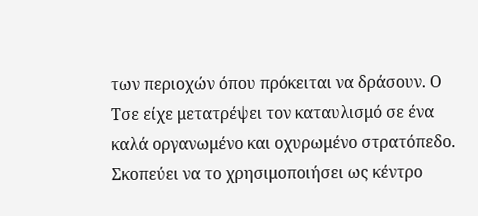των περιοχών όπου πρόκειται να δράσουν. Ο Τσε είχε μετατρέψει τον καταυλισμό σε ένα καλά οργανωμένο και οχυρωμένο στρατόπεδο. Σκοπεύει να το χρησιμοποιήσει ως κέντρο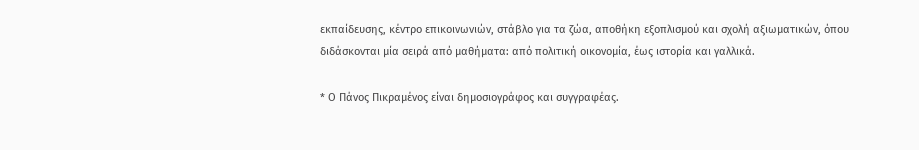εκπαίδευσης, κέντρο επικοινωνιών, στάβλο για τα ζώα, αποθήκη εξοπλισμού και σχολή αξιωματικών, όπου διδάσκονται μία σειρά από μαθήματα: από πολιτική οικονομία, έως ιστορία και γαλλικά.

* Ο Πάνος Πικραμένος είναι δημοσιογράφος και συγγραφέας.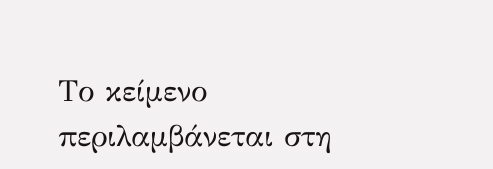Το κείμενο περιλαμβάνεται στη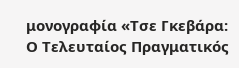μονογραφία «Τσε Γκεβάρα: Ο Τελευταίος Πραγματικός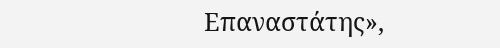Επαναστάτης»,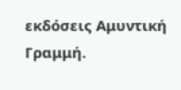εκδόσεις Αμυντική Γραμμή.